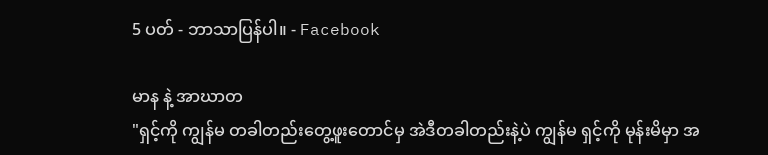5 ပတ် - ဘာသာပြန်ပါ။ - Facebook

မာန နဲ့ အာဃာတ
"ရှင့်ကို ကျွန်မ တခါတည်းတွေ့ဖူးတောင်မှ အဲဒီတခါတည်းနဲ့ပဲ ကျွန်မ ရှင့်ကို မုန်းမိမှာ အ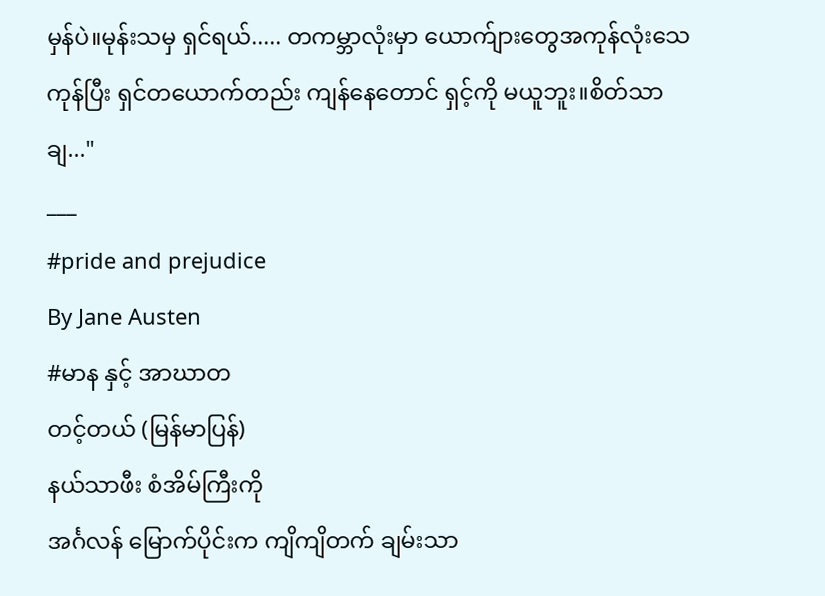မှန်ပဲ။မုန်းသမှ ရှင်ရယ်..... တကမ္ဘာလုံးမှာ ယောက်ျားတွေအကုန်လုံးသေကုန်ပြီး ရှင်တယောက်တည်း ကျန်နေတောင် ရှင့်ကို မယူဘူး။စိတ်သာချ..."
___
#pride and prejudice
By Jane Austen
#မာန နှင့် အာဃာတ
တင့်တယ် (မြန်မာပြန်)
နယ်သာဖီး စံအိမ်ကြီးကို
အင်္ဂလန်‌ မြောက်ပိုင်းက ကျိကျိတက် ချမ်းသာ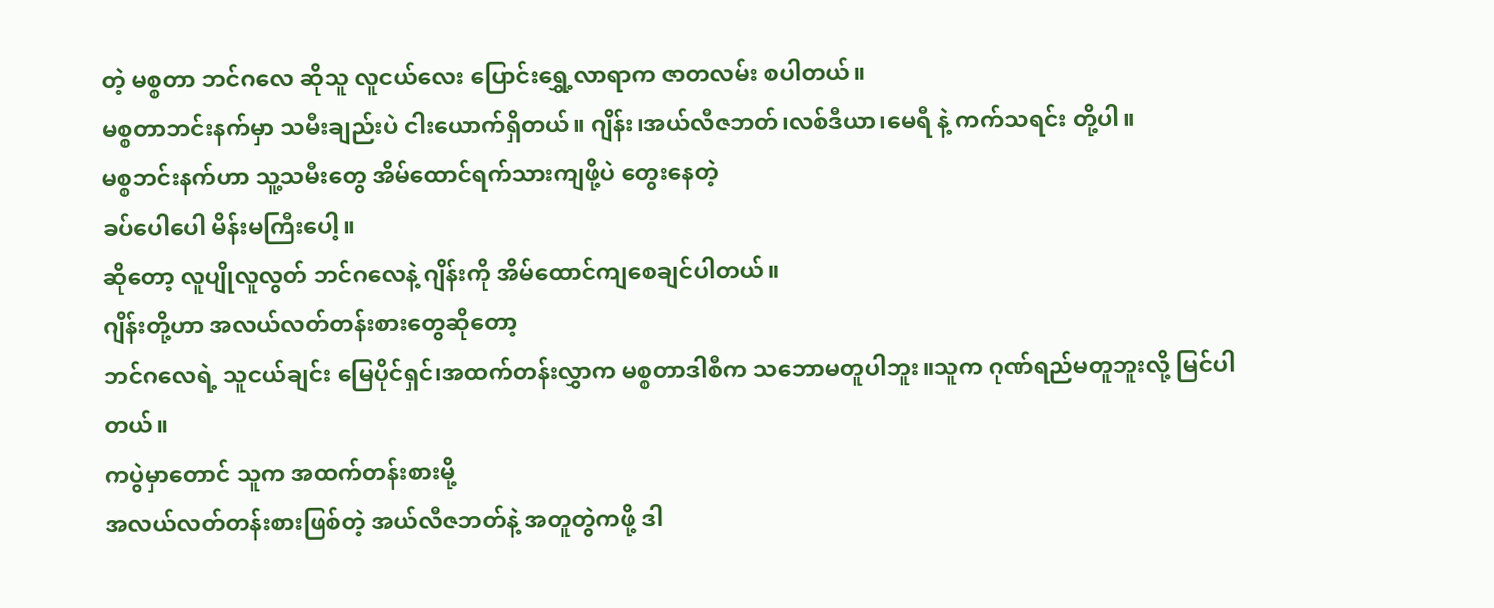တဲ့ မစ္စတာ ဘင်ဂလေ ဆိုသူ လူငယ်လေး ပြောင်းရွှေ့လာရာက ဇာတလမ်း စပါတယ်။
မစ္စတာဘင်းနက်မှာ သမီးချည်းပဲ ငါးယောက်ရှိတယ်။ ဂျိန်း၊အယ်လီဇဘတ်၊လစ်ဒီယာ၊မေရီ နဲ့ ကက်သရင်း တို့ပါ။
မစ္စဘင်းနက်ဟာ သူ့သမီးတွေ အိမ်ထောင်ရက်သားကျဖို့ပဲ တွေးနေတဲ့
ခပ်ပေါပေါ မိန်းမကြီးပေါ့။
ဆိုတော့ လူပျိုလူလွတ် ဘင်ဂလေနဲ့ ဂျိန်းကို အိမ်ထောင်ကျစေချင်ပါတယ်။
ဂျိန်းတို့ဟာ အလယ်လတ်တန်းစားတွေဆိုတော့
ဘင်ဂလေရဲ့ သူငယ်ချင်း မြေပိုင်ရှင်၊အထက်တန်းလွှာက မစ္စတာဒါစီက သဘောမတူပါဘူး။သူက ဂုဏ်ရည်မတူဘူးလို့ မြင်ပါတယ်။
ကပွဲမှာတောင် သူက အထက်တန်းစားမို့
အလယ်လတ်တန်းစားဖြစ်တဲ့ အယ်လီဇဘတ်နဲ့ အတူတွဲကဖို့ ဒါ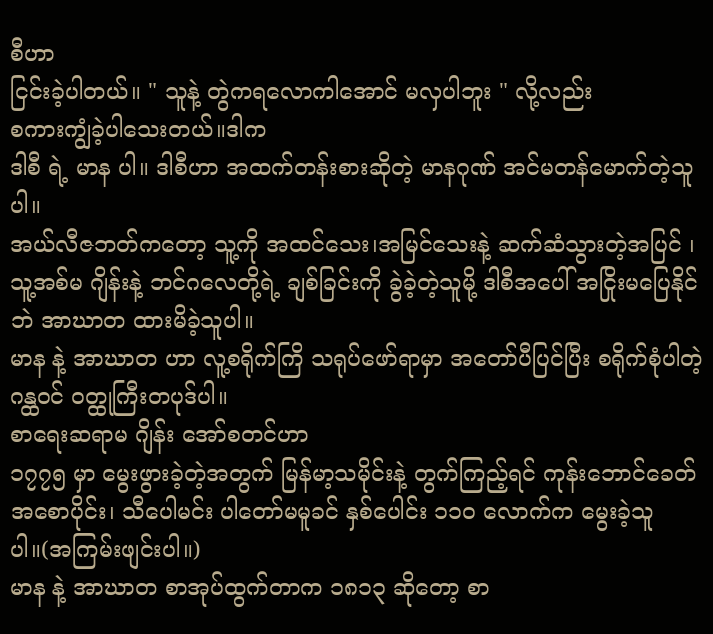စီဟာ
ငြင်းခဲ့ပါတယ်။ " သူနဲ့ တွဲကရလောကါအောင် မလှပါဘူး " လို့လည်း
စကားကျွံခဲ့ပါသေးတယ်။ဒါက
ဒါစီ ရဲ့ မာန ပါ။ ဒါစီဟာ အထက်တန်းစားဆိုတဲ့ မာနဂုဏ် အင်မတန်မောက်တဲ့သူပါ။
အယ်လီဇဘတ်ကတော့ သူ့ကို အထင်သေး၊အမြင်သေးနဲ့ ဆက်ဆံသွားတဲ့အပြင် ၊ သူ့အစ်မ ဂျိန်းနဲ့ ဘင်ဂလေတို့ရဲ့ ချစ်ခြင်းကို ခွဲခဲ့တဲ့သူမို့ ဒါစီအပေါ် အငြိုးမပြေနိုင်ဘဲ အာဃာတ ထားမိခဲ့သူပါ။
မာန နဲ့ အာဃာတ ဟာ လူ့စရိုက်ကြိ သရုပ်ဖော်ရာမှာ အတော်ပီပြင်ပြီး စရိုက်စုံပါတဲ့ ဂန္ထဝင် ဝတ္ထုကြီးတပုဒ်ပါ။
စာရေးဆရာမ ဂျိန်း အော်စတင်ဟာ
၁၇၇၅ မှာ မွေးဖွားခဲ့တဲ့အတွက် မြန်မာ့သမိုင်းနဲ့ တွက်ကြည့်ရင် ကုန်းဘောင်ခေတ်အစောပိုင်း၊ သီပေါမင်း ပါတော်မမူခင် နှစ်ပေါင်း ၁၁၀ လောက်က မွေးခဲ့သူပါ။(အကြမ်းဖျင်းပါ။)
မာန နဲ့ အာဃာတ စာအုပ်ထွက်တာက ၁၈၁၃ ဆိုတော့ စာ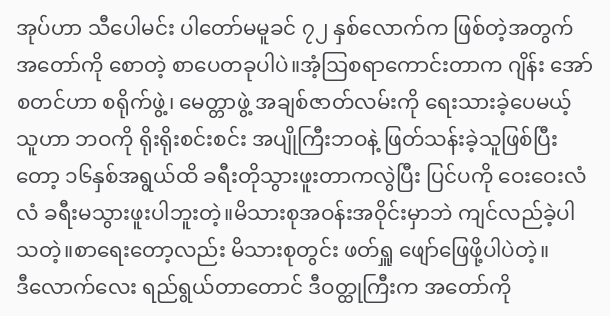အုပ်ဟာ သီပေါမင်း ပါတော်မမူခင် ၇၂ နှစ်လောက်က ဖြစ်တဲ့အတွက် အတော်ကို စောတဲ့ စာပေတခုပါပဲ။အံ့ဩစရာကောင်းတာက ဂျိန်း အော်စတင်ဟာ စရိုက်ဖွဲ့၊ မေတ္တာဖွဲ့ အချစ်ဇာတ်လမ်းကို ရေးသားခဲ့ပေမယ့်
သူဟာ ဘဝကို ရိုးရိုးစင်းစင်း အပျိုကြီးဘဝနဲ့ ဖြတ်သန်းခဲ့သူဖြစ်ပြီးတော့ ၁၆နှစ်အရွယ်ထိ ခရီးတိုသွားဖူးတာကလွဲပြီး ပြင်ပကို ဝေးဝေးလံလံ ခရီးမသွားဖူးပါဘူးတဲ့။မိသားစုအဝန်းအဝိုင်းမှာဘဲ ကျင်လည်ခဲ့ပါသတဲ့။စာရေးတော့လည်း မိသားစုတွင်း ဖတ်ရှူ ဖျော်ဖြေဖို့ပါပဲတဲ့။
ဒီလောက်လေး ရည်ရွယ်တာတောင် ဒီဝတ္ထုကြီးက အတော်ကို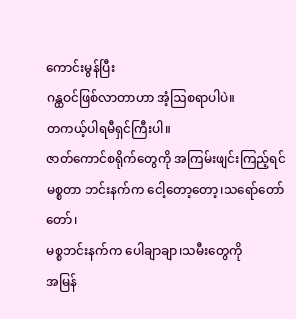ကောင်းမွန်ပြီး
ဂန္ထဝင်ဖြစ်လာတာဟာ အံ့ဩစရာပါပဲ။
တကယ့်ပါရမီရှင်ကြီးပါ။
ဇာတ်ကောင်စရိုက်တွေကို အကြမ်းဖျင်းကြည့်ရင်
မစ္စတာ ဘင်းနက်က ငေါ့တော့တော့၊သရော်တော်တော်၊
မစ္စဘင်းနက်က ပေါချာချာ၊သမီးတွေကို
အမြန်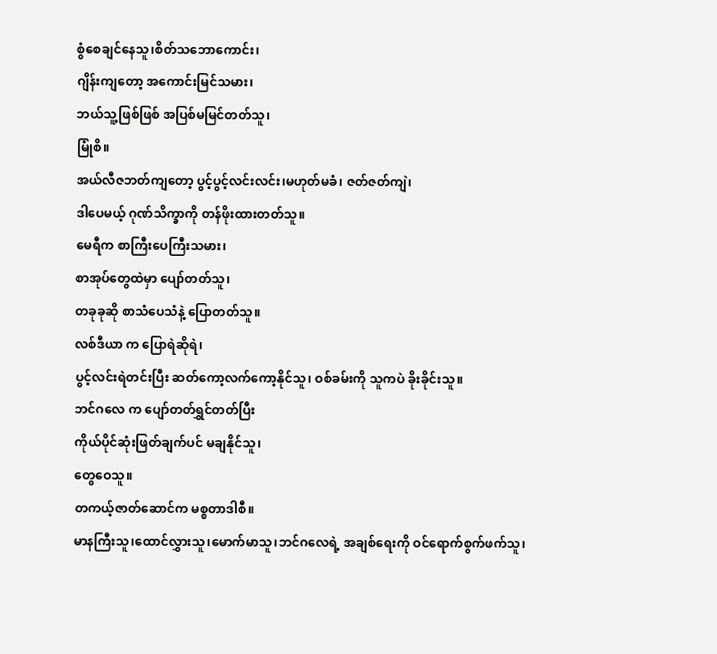စွံစေချင်နေသူ၊စိတ်သဘောကောင်း၊
ဂျိန်းကျတော့ အကောင်းမြင်သမား၊
ဘယ်သူ့ဖြစ်ဖြစ် အပြစ်မမြင်တတ်သူ၊
မြုံစိ။
အယ်လီဇဘတ်ကျတော့ ပွင့်ပွင့်လင်းလင်း၊မဟုတ်မခံ၊ ဇတ်ဇတ်ကျဲ၊
ဒါပေမယ့် ဂုဏ်သိက္ခာကို တန်ဖိုးထားတတ်သူ။
မေရီက စာကြီးပေကြီးသမား၊
စာအုပ်တွေထဲမှာ ပျော်တတ်သူ၊
တခုခုဆို စာသံပေသံနဲ့ ပြောတတ်သူ။
လစ်ဒီယာ က ပြောရဲဆိုရဲ၊
ပွင့်လင်းရဲတင်းပြီး ဆတ်ကော့လက်ကော့နိုင်သူ၊ ဝစ်ခမ်းကို သူကပဲ ခိုးခိုင်းသူ။
ဘင်ဂလေ က ပျော်တတ်ရွှင်တတ်ပြီး
ကိုယ်ပိုင်ဆုံးဖြတ်ချက်ပင် မချနိုင်သူ၊
တွေဝေသူ။
တကယ့်ဇာတ်ဆောင်က မစ္စတာဒါစီ။
မာနကြီးသူ၊ထောင်လွှားသူ၊မောက်မာသူ၊ဘင်ဂလေရဲ့ အချစ်ရေးကို ဝင်ရောက်စွက်ဖက်သူ၊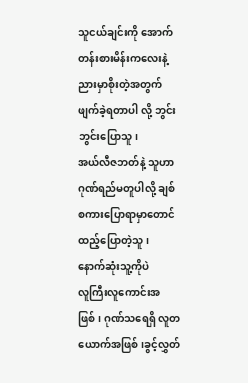သူငယ်ချင်းကို အောက်တန်းစားမိန်း‌ကလေးနဲ့ ညားမှာစိုးတဲ့အတွက်
ဖျက်ခဲ့ရတာပါ လို့ ဘွင်းဘွင်းပြောသူ၊
အယ်လီဇဘတ်နဲ့ သူဟာ ဂုဏ်ရည်မတူပါလို့ ချစ်စကားပြောရာမှာတောင်
ထည့်ပြောတဲ့သူ၊
နောက်ဆုံးသူ့ကိုပဲ
လူကြီးလူကောင်းအဖြစ်၊ ဂုဏ်သရေရှိ လူတယောက်အဖြစ်၊ခွင့်လွှတ်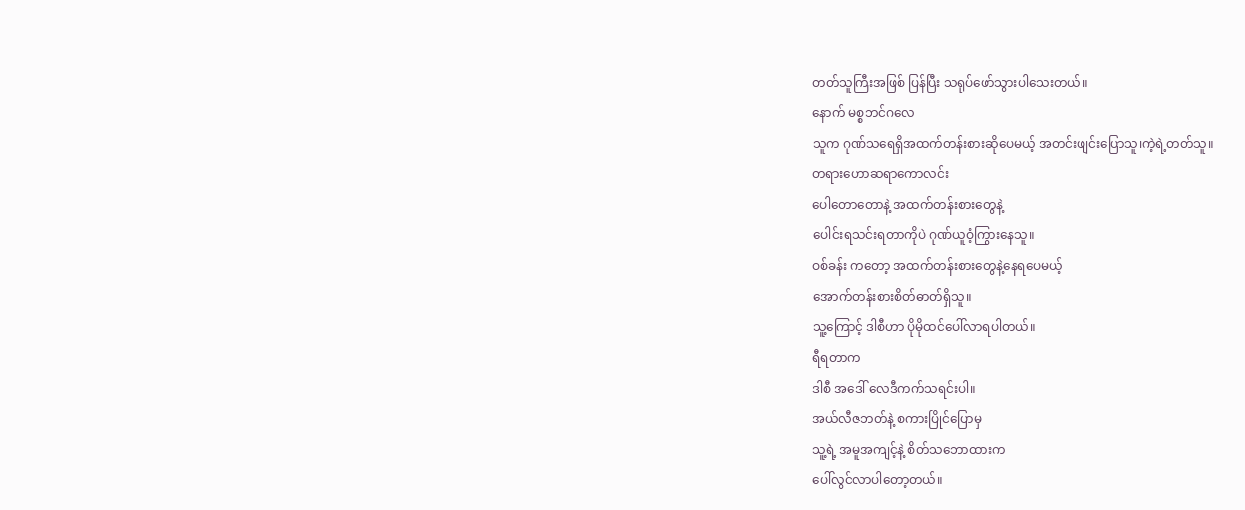တတ်သူကြီးအဖြစ် ပြန်ပြီး သရုပ်ဖော်သွားပါသေးတယ်။
နောက် မစ္စဘင်ဂလေ
သူက ဂုဏ်သရေရှိအထက်တန်းစားဆိုပေမယ့် အတင်းဖျင်းပြောသူ၊ကဲ့ရဲ့တတ်သူ။
တရားဟောဆရာကောလင်း
ပေါတောတောနဲ့ အထက်တန်းစားတွေနဲ့
ပေါင်းရသင်းရတာကိုပဲ ဂုဏ်ယူဝံ့ကြွားနေသူ။
ဝစ်ခန်း ကတော့ အထက်တန်းစားတွေနဲ့နေရပေမယ့်
အောက်တန်းစားစိတ်ဓာတ်ရှိသူ။
သူ့ကြောင့် ဒါစီဟာ ပိုမိုထင်ပေါ်လာရပါတယ်။
ရီရတာက
ဒါစီ အဒေါ် လေဒီကက်သရင်းပါ။
အယ်လီဇဘတ်နဲ့ စကားပြိုင်ပြောမှ
သူ့ရဲ့ အမူအကျင့်နဲ့ စိတ်သဘောထားက
ပေါ်လွင်လာပါတော့တယ်။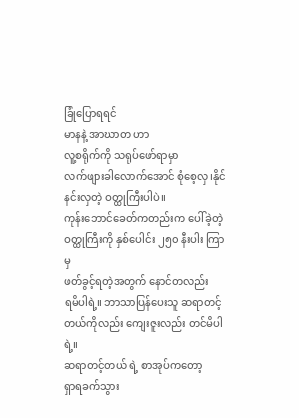ခြုံပြောရရင်
မာနနဲ့ အာဃာတ ဟာ
လူ့စရိုက်ကို သရုပ်ဖော်ရာမှာ
လက်ဖျားခါလောက်အောင် စုံစေ့လှ၊နိုင်နင်းလှတဲ့ ဝတ္ထုကြီးပါပဲ။
ကုန်းဘောင်ခေတ်ကတည်းက ပေါ်ခဲ့တဲ့
ဝတ္ထုကြီးကို နှစ်ပေါင်း ၂၅၀ နီးပါး ကြာမှ
ဖတ်ခွင့်ရတဲ့အတွက် နောင်တလည်း
ရမိပါရဲ့။ ဘာသာပြန်ပေးသူ ဆရာတင့်တယ်ကိုလည်း ကျေးဇူးလည်း တင်မိပါရဲ့။
ဆရာတင့်တယ် ရဲ့ စာအုပ်ကတော့
ရှာရခက်သွား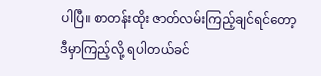ပါပြီ။ စာတန်းထိုး ဇာတ်လမ်းကြည့်ချင်ရင်တော့
ဒီမှာကြည့်လို့ ရပါတယ်ခင်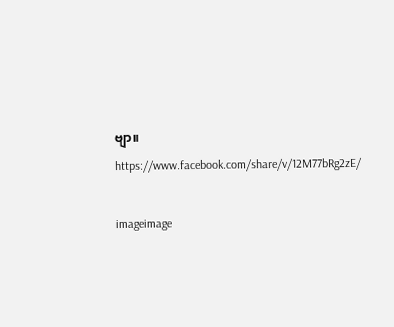ဗျာ။
https://www.facebook.com/share/v/12M77bRg2zE/

imageimage